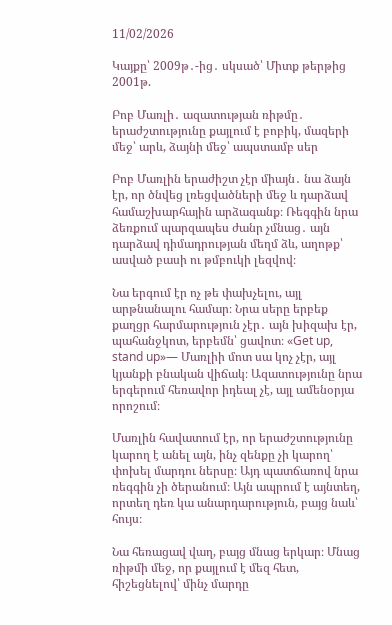11/02/2026

Կայքը՝ 2009թ․-ից․ սկսած՝ Միտք թերթից 2001թ.

Բոբ Մառլի․ ազատության ռիթմը․ երաժշտությունը քայլում է բոբիկ, մազերի մեջ՝ արև, ձայնի մեջ՝ ապստամբ սեր

Բոբ Մառլին երաժիշտ չէր միայն․ նա ձայն էր, որ ծնվեց լռեցվածների մեջ և դարձավ համաշխարհային արձագանք։ Ռեգգին նրա ձեռքում պարզապես ժանր չմնաց․ այն դարձավ դիմադրության մեղմ ձև, աղոթք՝ ասված բասի ու թմբուկի լեզվով։

Նա երգում էր ոչ թե փախչելու, այլ արթնանալու համար։ Նրա սերը երբեք քաղցր հարմարություն չէր․ այն խիզախ էր, պահանջկոտ, երբեմն՝ ցավոտ։ «Get up, stand up»— Մառլիի մոտ սա կոչ չէր, այլ կյանքի բնական վիճակ։ Ազատությունը նրա երգերում հեռավոր իդեալ չէ, այլ ամենօրյա որոշում։

Մառլին հավատում էր, որ երաժշտությունը կարող է անել այն, ինչ զենքը չի կարող՝ փոխել մարդու ներսը։ Այդ պատճառով նրա ռեգգին չի ծերանում։ Այն ապրում է այնտեղ, որտեղ դեռ կա անարդարություն, բայց նաև՝ հույս։

Նա հեռացավ վաղ, բայց մնաց երկար։ Մնաց ռիթմի մեջ, որ քայլում է մեզ հետ, հիշեցնելով՝ մինչ մարդը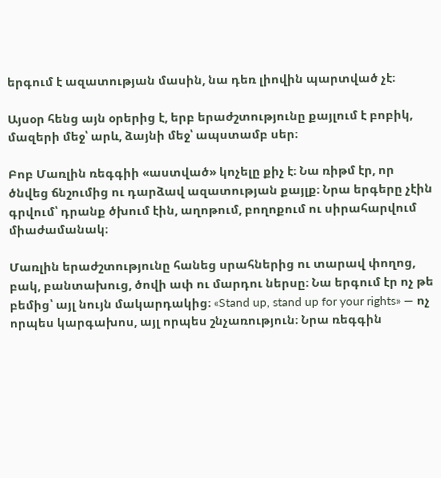երգում է ազատության մասին, նա դեռ լիովին պարտված չէ։

Այսօր հենց այն օրերից է, երբ երաժշտությունը քայլում է բոբիկ, մազերի մեջ՝ արև, ձայնի մեջ՝ ապստամբ սեր։

Բոբ Մառլին ռեգգիի «աստված» կոչելը քիչ է։ Նա ռիթմ էր, որ ծնվեց ճնշումից ու դարձավ ազատության քայլք։ Նրա երգերը չէին գրվում՝ դրանք ծխում էին, աղոթում, բողոքում ու սիրահարվում միաժամանակ։

Մառլին երաժշտությունը հանեց սրահներից ու տարավ փողոց, բակ, բանտախուց, ծովի ափ ու մարդու ներսը։ Նա երգում էր ոչ թե բեմից՝ այլ նույն մակարդակից։ «Stand up, stand up for your rights» — ոչ որպես կարգախոս, այլ որպես շնչառություն։ Նրա ռեգգին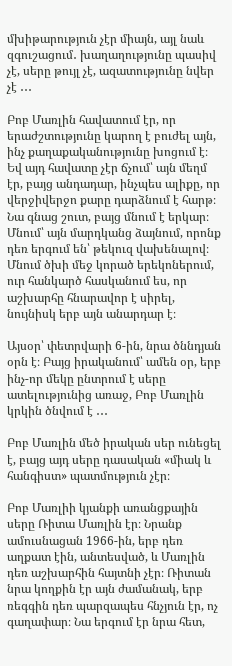մխիթարություն չէր միայն, այլ նաև զգուշացում․ խաղաղությունը պասիվ չէ, սերը թույլ չէ, ազատությունը նվեր չէ ․․․

Բոբ Մառլին հավատում էր, որ երաժշտությունը կարող է բուժել այն, ինչ քաղաքականությունը խոցում է։ Եվ այդ հավատը չէր ճչում՝ այն մեղմ էր, բայց անդադար, ինչպես ալիքը, որ վերջիվերջո քարը դարձնում է հարթ։ Նա գնաց շուտ, բայց մնում է երկար։ Մնում՝ այն մարդկանց ձայնում, որոնք դեռ երգում են՝ թեկուզ վախենալով։ Մնում ծխի մեջ կորած երեկոներում, ուր հանկարծ հասկանում ես, որ աշխարհը հնարավոր է սիրել, նույնիսկ երբ այն անարդար է։

Այսօր՝ փետրվարի 6-ին, նրա ծննդյան օրն է։ Բայց իրականում՝ ամեն օր, երբ ինչ-որ մեկը ընտրում է սերը ատելությունից առաջ, Բոբ Մառլին կրկին ծնվում է ․․․

Բոբ Մառլին մեծ իրական սեր ունեցել է, բայց այդ սերը դասական «միակ և հանգիստ» պատմություն չէր։

Բոբ Մառլիի կյանքի առանցքային սերը Ռիտա Մառլին էր։ Նրանք ամուսնացան 1966-ին, երբ դեռ աղքատ էին, անտեսված, և Մառլին դեռ աշխարհին հայտնի չէր։ Ռիտան նրա կողքին էր այն ժամանակ, երբ ռեգգին դեռ պարզապես հնչյուն էր, ոչ գաղափար։ Նա երգում էր նրա հետ,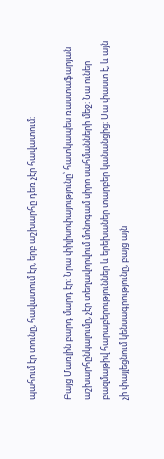պահում էր տունը, հավատում էր, երբ աշխարհը դեռ չէր հավատում։

Բայց Մառլին բարդ մարդ էր։ Նրա փիլիսոփայությունը՝ հատկապես ռաստաֆարյան աշխարհընկալումը, չէր տեղավորվում մոնոգամ սիրո սահմանների մեջ։ Նա ուներ բազմաթիվ հարաբերություններ և երեխաներ տարբեր կանանցից։ Սա փաստ է, և այն չի փայլեցնում կենսագրությունը, բայց այն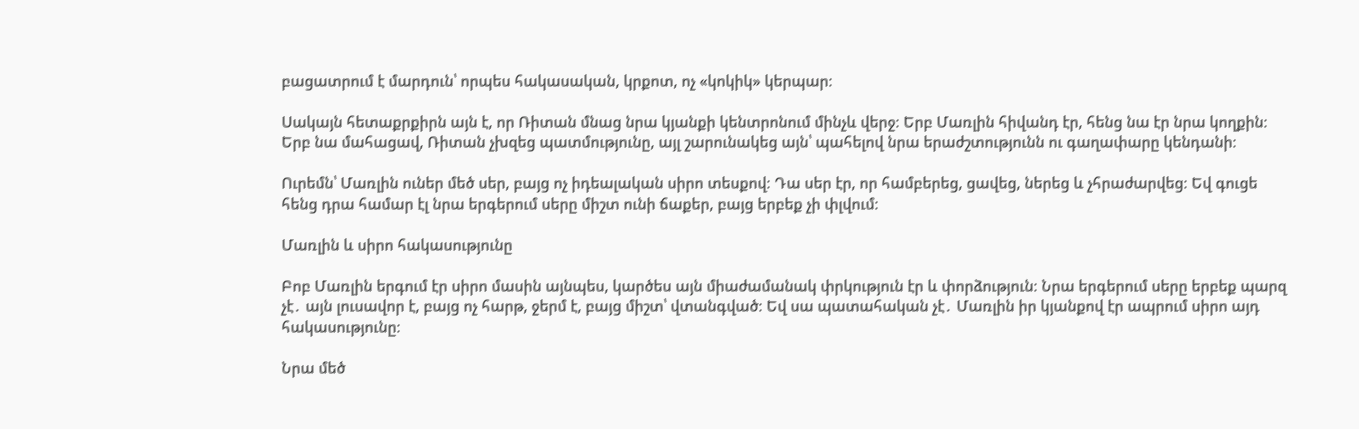բացատրում է մարդուն՝ որպես հակասական, կրքոտ, ոչ «կոկիկ» կերպար։

Սակայն հետաքրքիրն այն է, որ Ռիտան մնաց նրա կյանքի կենտրոնում մինչև վերջ։ Երբ Մառլին հիվանդ էր, հենց նա էր նրա կողքին։ Երբ նա մահացավ, Ռիտան չխզեց պատմությունը, այլ շարունակեց այն՝ պահելով նրա երաժշտությունն ու գաղափարը կենդանի։

Ուրեմն՝ Մառլին ուներ մեծ սեր, բայց ոչ իդեալական սիրո տեսքով։ Դա սեր էր, որ համբերեց, ցավեց, ներեց և չհրաժարվեց։ Եվ գուցե հենց դրա համար էլ նրա երգերում սերը միշտ ունի ճաքեր, բայց երբեք չի փլվում։

Մառլին և սիրո հակասությունը

Բոբ Մառլին երգում էր սիրո մասին այնպես, կարծես այն միաժամանակ փրկություն էր և փորձություն։ Նրա երգերում սերը երբեք պարզ չէ․ այն լուսավոր է, բայց ոչ հարթ, ջերմ է, բայց միշտ՝ վտանգված։ Եվ սա պատահական չէ․ Մառլին իր կյանքով էր ապրում սիրո այդ հակասությունը։

Նրա մեծ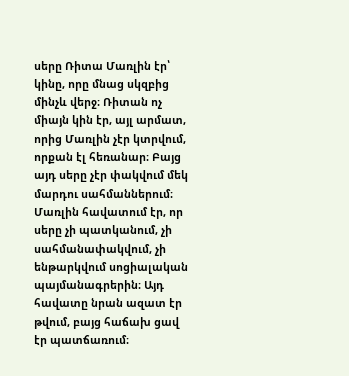սերը Ռիտա Մառլին էր՝ կինը, որը մնաց սկզբից մինչև վերջ։ Ռիտան ոչ միայն կին էր, այլ արմատ, որից Մառլին չէր կտրվում, որքան էլ հեռանար։ Բայց այդ սերը չէր փակվում մեկ մարդու սահմաններում։ Մառլին հավատում էր, որ սերը չի պատկանում, չի սահմանափակվում, չի ենթարկվում սոցիալական պայմանագրերին։ Այդ հավատը նրան ազատ էր թվում, բայց հաճախ ցավ էր պատճառում։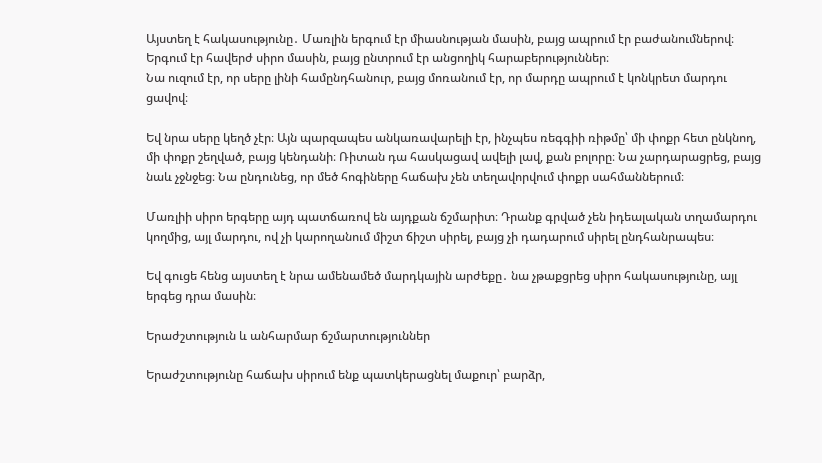Այստեղ է հակասությունը․ Մառլին երգում էր միասնության մասին, բայց ապրում էր բաժանումներով։ Երգում էր հավերժ սիրո մասին, բայց ընտրում էր անցողիկ հարաբերություններ։
Նա ուզում էր, որ սերը լինի համընդհանուր, բայց մոռանում էր, որ մարդը ապրում է կոնկրետ մարդու ցավով։

Եվ նրա սերը կեղծ չէր։ Այն պարզապես անկառավարելի էր, ինչպես ռեգգիի ռիթմը՝ մի փոքր հետ ընկնող, մի փոքր շեղված, բայց կենդանի։ Ռիտան դա հասկացավ ավելի լավ, քան բոլորը։ Նա չարդարացրեց, բայց նաև չջնջեց։ Նա ընդունեց, որ մեծ հոգիները հաճախ չեն տեղավորվում փոքր սահմաններում։

Մառլիի սիրո երգերը այդ պատճառով են այդքան ճշմարիտ։ Դրանք գրված չեն իդեալական տղամարդու կողմից, այլ մարդու, ով չի կարողանում միշտ ճիշտ սիրել, բայց չի դադարում սիրել ընդհանրապես։

Եվ գուցե հենց այստեղ է նրա ամենամեծ մարդկային արժեքը․ նա չթաքցրեց սիրո հակասությունը, այլ երգեց դրա մասին։

Երաժշտություն և անհարմար ճշմարտություններ

Երաժշտությունը հաճախ սիրում ենք պատկերացնել մաքուր՝ բարձր,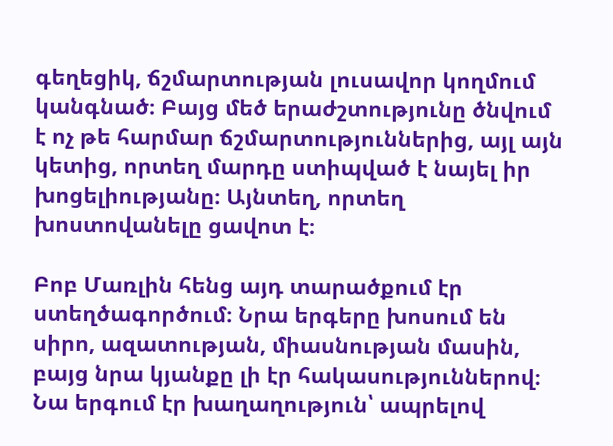գեղեցիկ, ճշմարտության լուսավոր կողմում կանգնած։ Բայց մեծ երաժշտությունը ծնվում է ոչ թե հարմար ճշմարտություններից, այլ այն կետից, որտեղ մարդը ստիպված է նայել իր խոցելիությանը։ Այնտեղ, որտեղ խոստովանելը ցավոտ է։

Բոբ Մառլին հենց այդ տարածքում էր ստեղծագործում։ Նրա երգերը խոսում են սիրո, ազատության, միասնության մասին, բայց նրա կյանքը լի էր հակասություններով։ Նա երգում էր խաղաղություն՝ ապրելով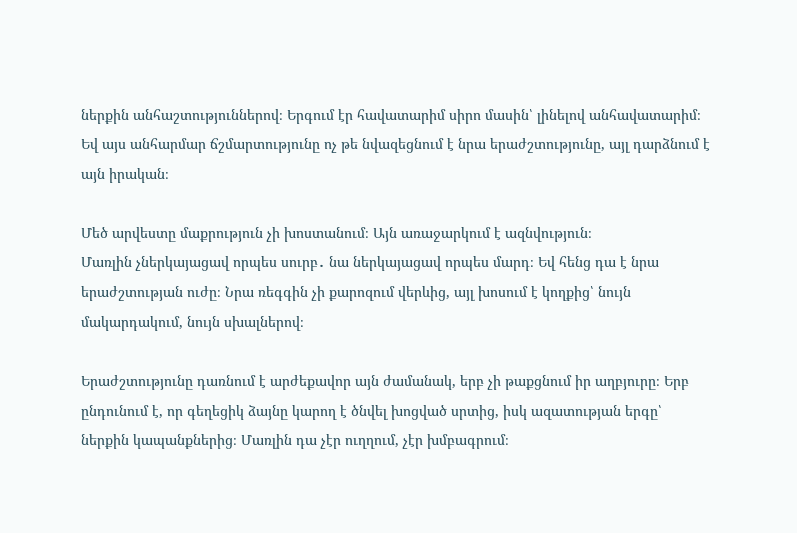ներքին անհաշտություններով։ Երգում էր հավատարիմ սիրո մասին՝ լինելով անհավատարիմ։ Եվ այս անհարմար ճշմարտությունը ոչ թե նվազեցնում է նրա երաժշտությունը, այլ դարձնում է այն իրական։

Մեծ արվեստը մաքրություն չի խոստանում։ Այն առաջարկում է ազնվություն։
Մառլին չներկայացավ որպես սուրբ․ նա ներկայացավ որպես մարդ։ Եվ հենց դա է նրա երաժշտության ուժը։ Նրա ռեգգին չի քարոզում վերևից, այլ խոսում է կողքից՝ նույն մակարդակում, նույն սխալներով։

Երաժշտությունը դառնում է արժեքավոր այն ժամանակ, երբ չի թաքցնում իր աղբյուրը։ Երբ ընդունում է, որ գեղեցիկ ձայնը կարող է ծնվել խոցված սրտից, իսկ ազատության երգը՝ ներքին կապանքներից։ Մառլին դա չէր ուղղում, չէր խմբագրում։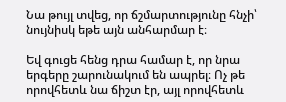Նա թույլ տվեց, որ ճշմարտությունը հնչի՝ նույնիսկ եթե այն անհարմար է։

Եվ գուցե հենց դրա համար է, որ նրա երգերը շարունակում են ապրել։ Ոչ թե որովհետև նա ճիշտ էր, այլ որովհետև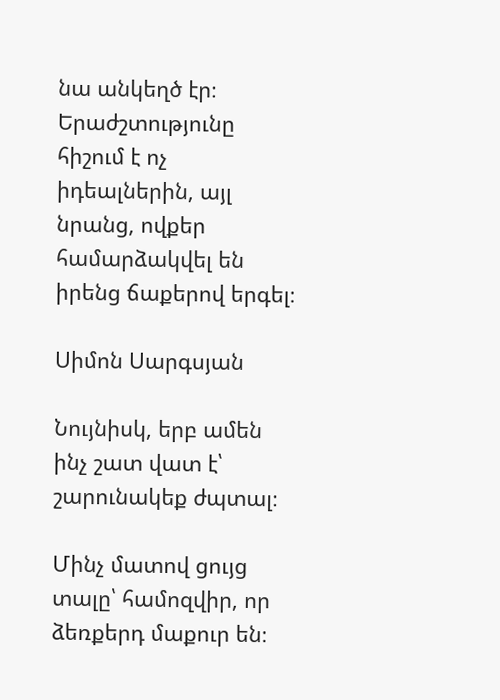նա անկեղծ էր։ Երաժշտությունը հիշում է ոչ իդեալներին, այլ նրանց, ովքեր համարձակվել են իրենց ճաքերով երգել։

Սիմոն Սարգսյան

Նույնիսկ, երբ ամեն ինչ շատ վատ է՝ շարունակեք ժպտալ։

Մինչ մատով ցույց տալը՝ համոզվիր, որ ձեռքերդ մաքուր են։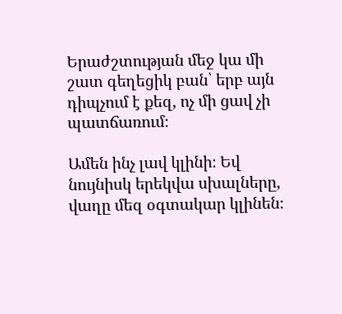Երաժշտության մեջ կա մի շատ գեղեցիկ բան՝ երբ այն դիպչում է քեզ, ոչ մի ցավ չի պատճառում։

Ամեն ինչ լավ կլինի։ Եվ նույնիսկ երեկվա սխալները, վաղը մեզ օգտակար կլինեն։